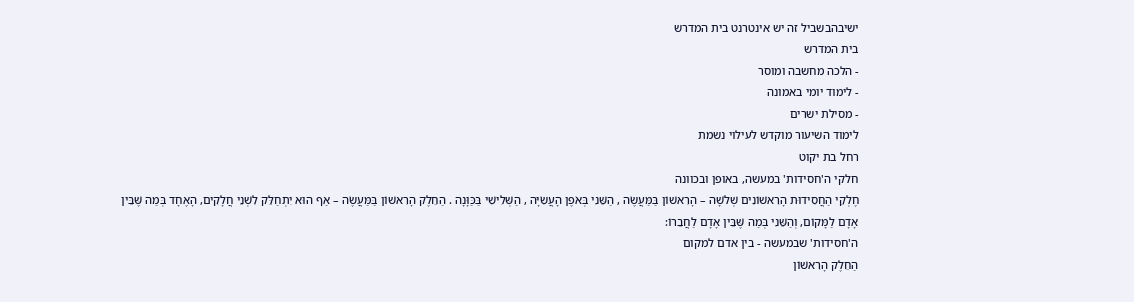ישיבהבשביל זה יש אינטרנט בית המדרש
בית המדרש
- הלכה מחשבה ומוסר
- לימוד יומי באמונה
- מסילת ישרים
לימוד השיעור מוקדש לעילוי נשמת
רחל בת יקוט
חלקי ה'חסידות' במעשה, באופן ובכוונה
חֶלְקֵי הַחֲסִידוּת הָרִאשׁוֹנִים שְׁלֹשָׁה – הָרִאשׁוֹן בַּמַּעֲשֶׂה , הַשֵּׁנִי בְּאֹפֶן הָעֲשִׂיָּה , הַשְּׁלִישִׁי בַּכַּוָּנָה . הַחֵלֶק הָרִאשׁוֹן בַּמַּעֲשֶׂה – אַף הוּא יִתְחַלֵּק לִשְׁנֵי חֲלָקִים, הָאֶחָד בְּמַה שֶּׁבֵּין אָדָם לַמָּקוֹם, וְהַשֵּׁנִי בְּמַה שֶּׁבֵּין אָדָם לַחֲבֵרוֹ:
ה'חסידות' שבמעשה - בין אדם למקום
הַחֵלֶק הָרִאשׁוֹן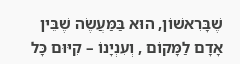שֶׁבָּרִאשׁוֹן, הוּא בַּמַּעֲשֶׂה שֶׁבֵּין אָדָם לַמָּקוֹם , וְעִנְיָנוֹ – קִיּוּם כָּל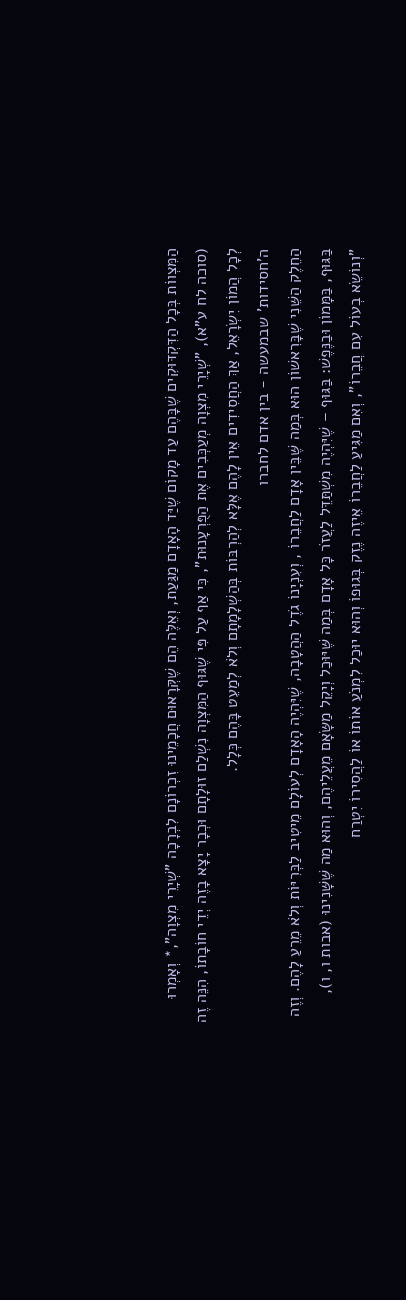הַמִּצְווֹת בְּכָל הַדִּקְדּוּקִים שֶׁבָּהֶם עַד מָקוֹם שֶׁיַּד הָאָדָם מַגַּעַת, וְאֵלֶּה הֵם שֶׁקְּרָאוּם חֲכָמֵינוּ זִכְרוֹנָם לִבְרָכָה "שְׁיָרֵי מִצְוָה",* וְאָמְרוּ (סוכה לח ע"א), "שְׁיָרֵי מִצְוָה מְעַכְּבִים אֶת הַפֻּרְעָנוּת", כִּי אַף עַל פִּי שֶׁגּוּף הַמִּצְוָה נִשְׁלַם זוּלָתָם וּכְבָר יָצָא בָזֶה יְדֵי חוֹבָתוֹ, הִנֵּה זֶה לְכָל הֲמוֹן יִשְׂרָאֵל, אַךְ הַחֲסִידִים אֵין לָהֶם אֶלָּא לְהַרְבּוֹת בְּהַשְׁלָמָתָם וְלֹא לְמַעֵט בָּהֶם כְּלָל.
ה'חסידות' שבמעשה - בין אדם לחברו
הַחֵלֶק הַשֵּׁנִי שֶׁבָּרִאשׁוֹן הוּא בְּמַה שֶּׁבֵּין אָדָם לַחֲבֵרוֹ , וְעִנְיָנוֹ גֹדֶל הַהֲטָבָה, שֶׁיִּהְיֶה הָאָדָם לְעוֹלָם מֵיטִיב לַבְּרִיּוֹת וְלֹא מֵרֵעַ לָהֶם. וְזֶה בַּגּוּף, בַּמָּמוֹן וּבַנֶּפֶשׁ: בַּגּוּף – שֶׁיִּהְיֶה מִשְׁתַּדֵּל לַעֲזֹר כָּל אָדָם בְּמַה שֶּׁיּוּכַל וְיָקֵל מַשָּׂאָם מֵעֲלֵיהֶם, וְהוּא מַה שֶּׁשָּׁנִינוּ (אבות ו, ו), "וְנוֹשֵׂא בְעוֹל עִם חֲבֵרוֹ", וְאִם מַגִּיעַ לַחֲבֵרוֹ אֵיזֶה נֶזֶק בְּגוּפוֹ וְהוּא יוּכַל לִמְנֹעַ אוֹתוֹ אוֹ לַהֲסִירוֹ יִטְרַח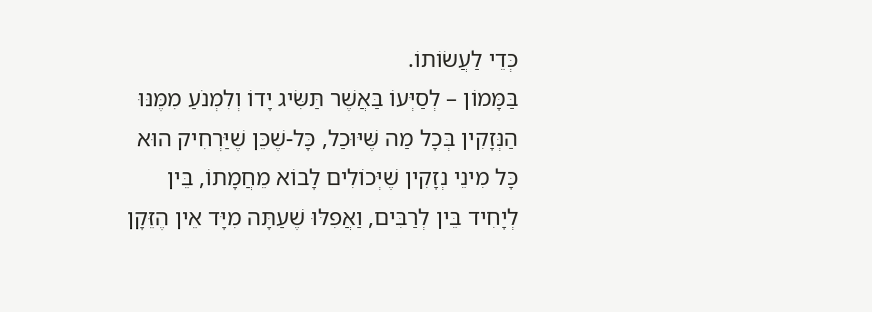כְּדֵי לַעֲשׂוֹתוֹ.
בַּמָּמוֹן – לְסַיְּעוֹ בַּאֲשֶׁר תַּשִּׂיג יָדוֹ וְלִמְנֹעַ מִמֶּנּוּ הַנְּזָקִין בְּכָל מַה שֶּׁיּוּכַל, כָּל-שֶׁכֵּן שֶׁיַּרְחִיק הוּא כָּל מִינֵי נְזָקִין שֶׁיְּכוֹלִים לָבוֹא מֵחֲמָתוֹ, בֵּין לְיָחִיד בֵּין לְרַבִּים, וַאֲפִלּוּ שֶׁעַתָּה מִיָּד אֵין הֶזֵּקָן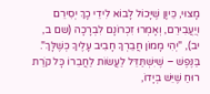מָצוּי, כֵּיוָן שֶׁיָּכוֹל לָבוֹא לִידֵי כָךְ יְסִירֵם וְיַעֲבִירֵם, וְאָמְרוּ זִכְרוֹנָם לִבְרָכָה (שם ב, יב), "יְהִי מָמוֹן חֲבֵרְךָ חָבִיב עָלֶיךָ כְּשֶׁלָּךְ".
בַּנֶּפֶשׁ – שֶׁיִּשְׁתַּדֵּל לַעֲשׂוֹת לַחֲבֵרוֹ כָּל קֹרַת רוּחַ שֶׁיֵּשׁ בְּיָדוֹ,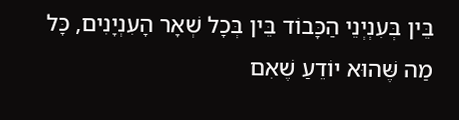בֵּין בְּעִנְיְנֵי הַכָּבוֹד בֵּין בְּכָל שְׁאָר הָעִנְיָנִים, כָּל מַה שֶּׁהוּא יוֹדֵעַ שֶׁאִם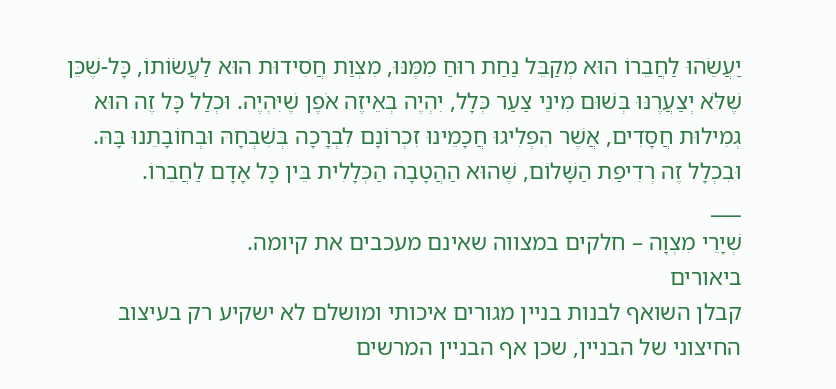יַעֲשֵׂהוּ לַחֲבֵרוֹ הוּא מְקַבֵּל נַחַת רוּחַ מִמֶּנּוּ, מִצְוַת חֲסִידוּת הוּא לַעֲשׂוֹתוֹ, כָּל-שֶׁכֵּן שֶׁלֹּא יְצַעֲרֶנּוּ בְּשׁוּם מִינֵי צַעַר כְּלָל, יִהְיֶה בְאֵיזֶה אֹפֶן שֶׁיִּהְיֶה. וּכְלַל כָּל זֶה הוּא גְמִילוּת חֲסָדִים, אֲשֶׁר הִפְלִיגוּ חֲכָמֵינוּ זִכְרוֹנָם לִבְרָכָה בְּשִׁבְחָהּ וּבְחוֹבָתֵנוּ בָּהּ. וּבִכְלָל זֶה רְדִיפַת הַשָּׁלוֹם, שֶׁהוּא הַהֲטָבָה הַכְּלָלִית בֵּין כָּל אָדָם לַחֲבֵרוֹ.
___
שְׁיָרֵי מִצְוָה – חלקים במצווה שאינם מעכבים את קיומה.
ביאורים
קבלן השואף לבנות בניין מגורים איכותי ומושלם לא ישקיע רק בעיצוב החיצוני של הבניין, שכן אף הבניין המרשים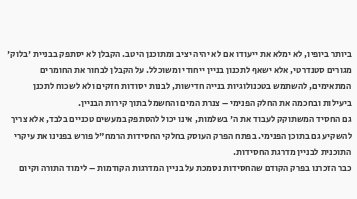ביותר ביופיו, לא ימלא את ייעודו אם לא יהיה יציב ומתוכנן היטב. הקבלן לא יסתפק בבניית 'בלוק' מגורים סטנדרטי, אלא ישאף לתכנון בניין ייחודי ומשוכלל. על הקבלן לבחור את החומרים המתאימים, להשתמש בטכנולוגיות בנייה חדישות, לבנות יסודות חזקים ולא לשכוח לתכנן ביעילות ובחכמה את החלק הפנימי – צנרת המים והחשמל בתוך קירות הבניין.
גם החסיד המשתוקק לעבוד את ה' בשלמות, אינו יכול להסתפק במעשים טכניים בלבד, אלא צריך להשקיע גם בתוכן הפנימי. בפתח הפרק העוסק בחלקי החסידות הרמח"ל פורש בפנינו את עיקרי התוכנית לבניין מדרגת החסידות.
כבר הזכרנו בפרק הקודם שהחסידות נסמכת על בניין המדרגות הקודמות – לימוד התורה וקיום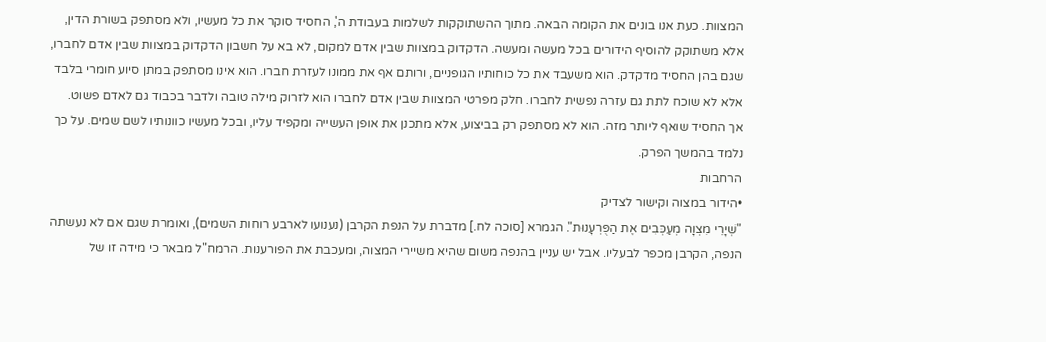המצוות. כעת אנו בונים את הקומה הבאה. מתוך ההשתוקקות לשלמות בעבודת ה', החסיד סוקר את כל מעשיו, ולא מסתפק בשורת הדין, אלא משתוקק להוסיף הידורים בכל מעשה ומעשה. הדקדוק במצוות שבין אדם למקום, לא בא על חשבון הדקדוק במצוות שבין אדם לחברו, שגם בהן החסיד מדקדק. הוא משעבד את כל כוחותיו הגופניים, ורותם אף את ממונו לעזרת חברו. הוא אינו מסתפק במתן סיוע חומרי בלבד אלא לא שוכח לתת גם עזרה נפשית לחברו. חלק מפרטי המצוות שבין אדם לחברו הוא לזרוק מילה טובה ולדבר בכבוד גם לאדם פשוט.
אך החסיד שואף ליותר מזה. הוא לא מסתפק רק בביצוע, אלא מתכנן את אופן העשייה ומקפיד עליו, ובכל מעשיו כוונותיו לשם שמים. על כך נלמד בהמשך הפרק.
הרחבות
•הידור במצוה וקישור לצדיק
"שְׁיָרֵי מִצְוָה מְעַכְּבִים אֶת הַפֻּרְעָנוּת". הגמרא [סוכה לח.] מדברת על הנפת הקרבן (נענועו לארבע רוחות השמים), ואומרת שגם אם לא נעשתה הנפה, הקרבן מכפר לבעליו. אבל יש עניין בהנפה משום שהיא משיירי המצוה, ומעכבת את הפורענות. הרמח"ל מבאר כי מידה זו של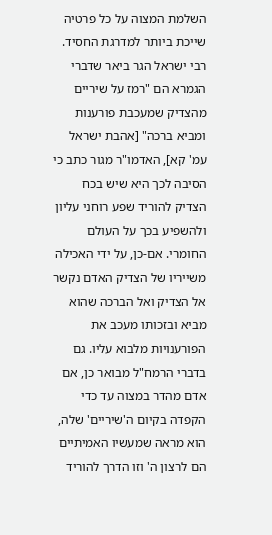השלמת המצוה על כל פרטיה שייכת ביותר למדרגת החסיד.
רבי ישראל הגר ביאר שדברי הגמרא הם "רמז על שיריים מהצדיק שמעכבת פורענות ומביא ברכה" [אהבת ישראל עמ' קא], האדמו"ר מגור כתב כי הסיבה לכך היא שיש בכח הצדיק להוריד שפע רוחני עליון ולהשפיע בכך על העולם החומרי. אם-כן, על ידי האכילה משייריו של הצדיק האדם נקשר אל הצדיק ואל הברכה שהוא מביא ובזכותו מעכב את הפורענויות מלבוא עליו. גם בדברי הרמח"ל מבואר כן, אם אדם מהדר במצוה עד כדי הקפדה בקיום ה'שיריים' שלה, הוא מראה שמעשיו האמיתיים הם לרצון ה' וזו הדרך להוריד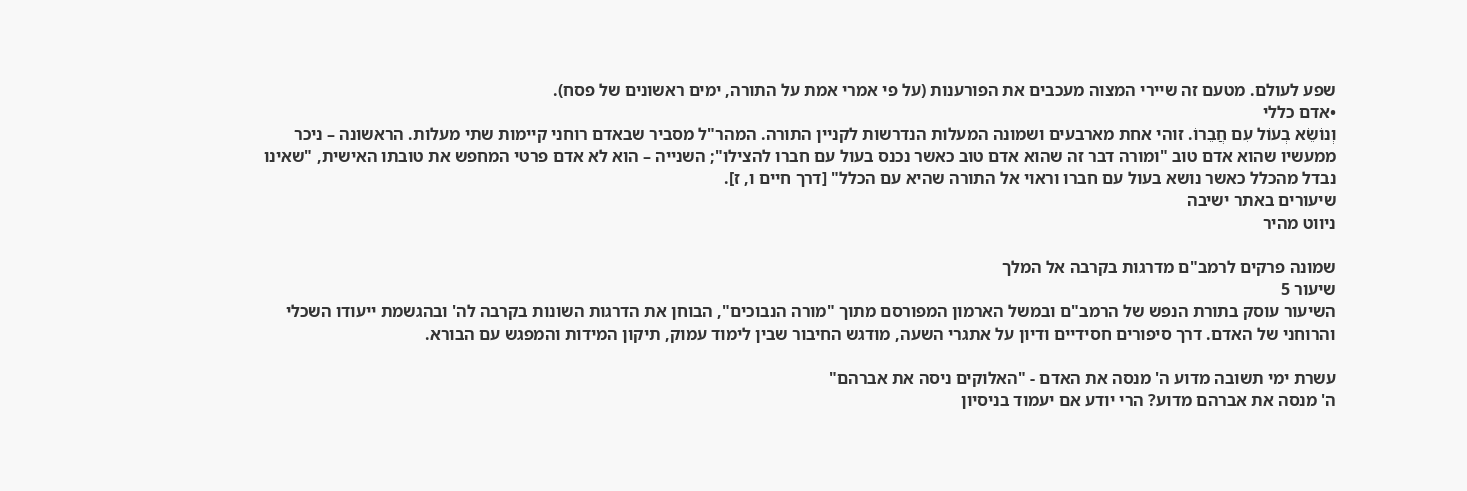שפע לעולם. מטעם זה שיירי המצוה מעכבים את הפורענות (על פי אמרי אמת על התורה, ימים ראשונים של פסח).
•אדם כללי
וְנוֹשֵׂא בְעוֹל עִם חֲבֵרוֹ. זוהי אחת מארבעים ושמונה המעלות הנדרשות לקניין התורה. המהר"ל מסביר שבאדם רוחני קיימות שתי מעלות. הראשונה – ניכר ממעשיו שהוא אדם טוב "ומורה דבר זה שהוא אדם טוב כאשר נכנס בעול עם חברו להצילו"; השנייה – הוא לא אדם פרטי המחפש את טובתו האישית, "שאינו נבדל מהכלל כאשר נושא בעול עם חברו וראוי אל התורה שהיא עם הכלל" [דרך חיים ו, ז].
שיעורים באתר ישיבה
ניווט מהיר

שמונה פרקים לרמב"ם מדרגות בקרבה אל המלך
שיעור 5
השיעור עוסק בתורת הנפש של הרמב"ם ובמשל הארמון המפורסם מתוך "מורה הנבוכים", הבוחן את הדרגות השונות בקרבה לה' ובהגשמת ייעודו השכלי והרוחני של האדם. דרך סיפורים חסידיים ודיון על אתגרי השעה, מודגש החיבור שבין לימוד עמוק, תיקון המידות והמפגש עם הבורא.

עשרת ימי תשובה מדוע ה' מנסה את האדם - "האלוקים ניסה את אברהם"
ה' מנסה את אברהם מדוע? הרי יודע אם יעמוד בניסיון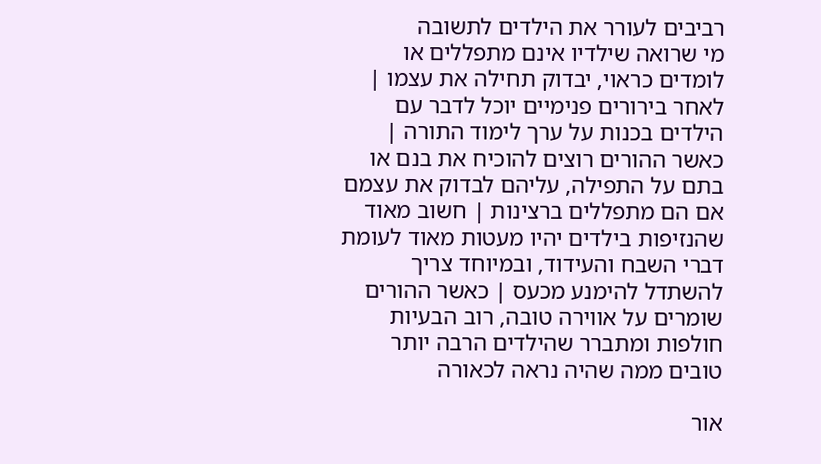רביבים לעורר את הילדים לתשובה
מי שרואה שילדיו אינם מתפללים או לומדים כראוי, יבדוק תחילה את עצמו | לאחר בירורים פנימיים יוכל לדבר עם הילדים בכנות על ערך לימוד התורה | כאשר ההורים רוצים להוכיח את בנם או בתם על התפילה, עליהם לבדוק את עצמם אם הם מתפללים ברצינות | חשוב מאוד שהנזיפות בילדים יהיו מעטות מאוד לעומת דברי השבח והעידוד, ובמיוחד צריך להשתדל להימנע מכעס | כאשר ההורים שומרים על אווירה טובה, רוב הבעיות חולפות ומתברר שהילדים הרבה יותר טובים ממה שהיה נראה לכאורה

אור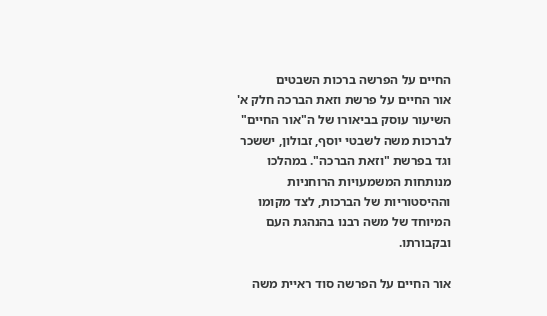החיים על הפרשה ברכות השבטים
אור החיים על פרשת וזאת הברכה חלק א'
השיעור עוסק בביאורו של ה"אור החיים" לברכות משה לשבטי יוסף, זבולון, יששכר וגד בפרשת "וזאת הברכה". במהלכו מנותחות המשמעויות הרוחניות וההיסטוריות של הברכות, לצד מקומו המיוחד של משה רבנו בהנהגת העם ובקבורתו.

אור החיים על הפרשה סוד ראיית משה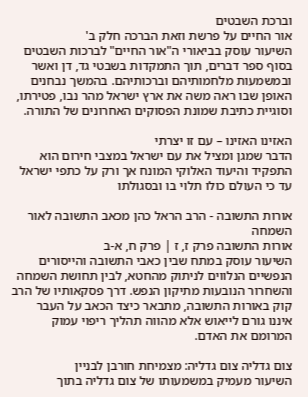וברכת השבטים
אור החיים על פרשת וזאת הברכה חלק ב'
השיעור עוסק בביאורי ה"אור החיים" לברכות השבטים בסוף ספר דברים, תוך התמקדות בשבטי גד, דן ואשר ובמשמעות מלחמותיהם וברכותיהם. בהמשך נבחנים האופן שבו ראה משה את ארץ ישראל מהר נבו, פטירתו, וסוגיית כתיבת שמונת הפסוקים האחרונים של התורה.

האזינו האזינו – עם זו יצרתי
הדבר שמגן ומציל את עם ישראל במצבי חירום הוא התפקיד והיעוד האלוקי המונח אך ורק על כתפי ישראל עד כי העולם כולו תלוי בו ובסגולתו

אורות התשובה - הרב הראל כהן מכאב התשובה לאור השמחה
אורות התשובה פרק ז, ז | פרק ח, א-ב
השיעור עוסק במתח שבין כאבי התשובה והייסורים הנפשיים הנלווים לניתוק מהחטא, לבין תחושת השמחה והשחרור הנובעות מתיקון הנפש. דרך פסקאותיו של הרב קוק באורות התשובה, מתבאר כיצד הכאב על העבר איננו גורם לייאוש אלא מהווה תהליך ריפוי עמוק המרומם את האדם.

צום גדליה צום גדליה: מצמיחת חורבן לבניין
השיעור מעמיק במשמעותו של צום גדליה בתוך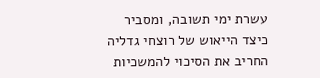עשרת ימי תשובה, ומסביר כיצד הייאוש של רוצחי גדליה החריב את הסיכוי להמשכיות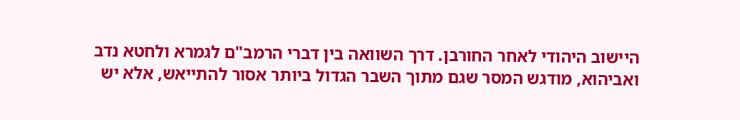היישוב היהודי לאחר החורבן. דרך השוואה בין דברי הרמב"ם לגמרא ולחטא נדב ואביהוא, מודגש המסר שגם מתוך השבר הגדול ביותר אסור להתייאש, אלא יש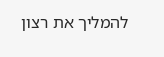להמליך את רצון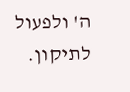ה' ולפעול לתיקון.